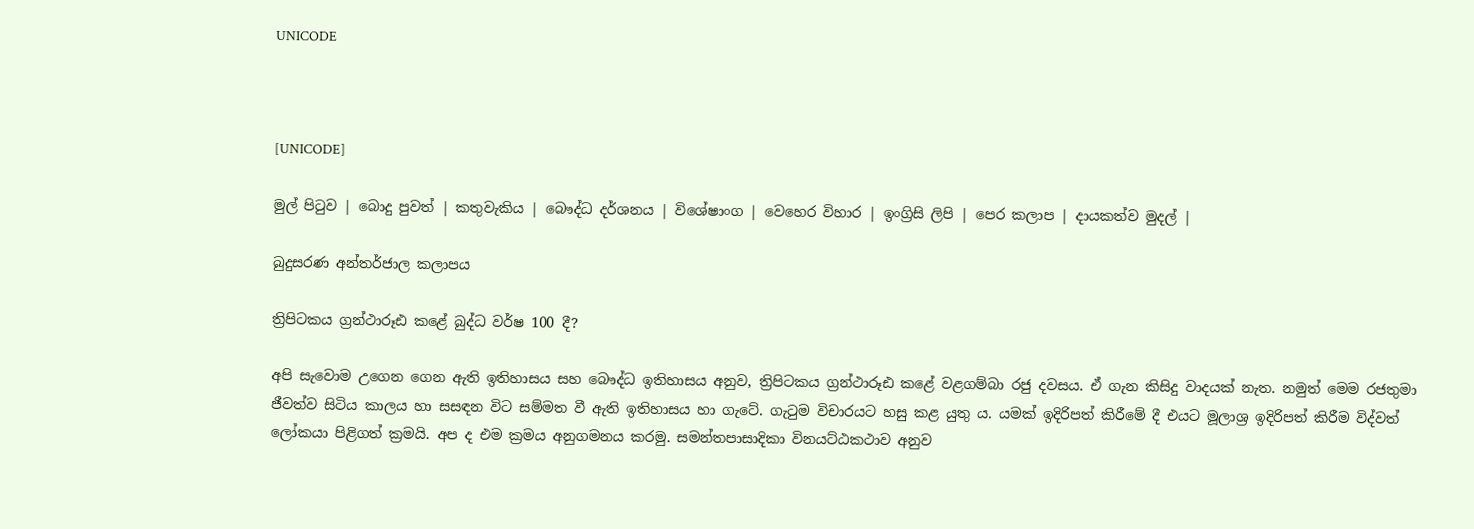UNICODE



[UNICODE]

මුල් පිටුව | බොදු පුවත් | කතුවැකිය | බෞද්ධ දර්ශනය | විශේෂාංග | වෙහෙර විහාර | ඉංග්‍රිසි ලිපි | පෙර කලාප | දායකත්ව මුදල් |

බුදුසරණ අන්තර්ජාල කලාපය

ත්‍රිපිටකය ග්‍රන්ථාරූඪ කළේ බුද්ධ වර්ෂ 100 දී?

අපි සැවොම උගෙන ගෙන ඇති ඉතිහාසය සහ බෞද්ධ ඉතිහාසය අනුව, ත්‍රිපිටකය ග්‍රන්ථාරූඪ කළේ වළගම්බා රජු දවසය. ඒ ගැන කිසිදු වාදයක් නැත. නමුත් මෙම රජතුමා ජීවත්ව සිටිය කාලය හා සසඳන විට සම්මත වී ඇති ඉතිහාසය හා ගැටේ. ගැටුම විචාරයට හසු කළ යුතු ය. යමක් ඉදිරිපත් කිරීමේ දී එයට මූලාශ්‍ර ඉදිරිපත් කිරීම විද්වත් ලෝකයා පිළිගත් ක්‍රමයි. අප ද එම ක්‍රමය අනුගමනය කරමු. සමන්තපාසාදිකා විනයට්ඨකථාව අනුව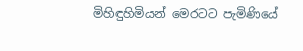මිහිඳුහිමියන් මෙරටට පැමිණියේ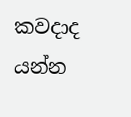කවදාද යන්න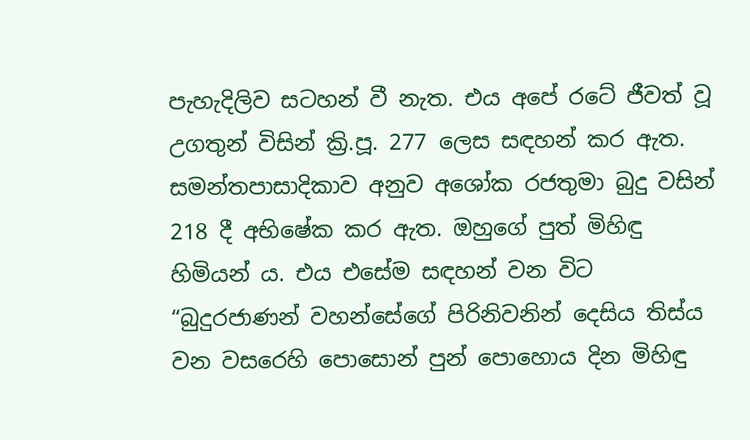පැහැදිලිව සටහන් වී නැත. එය අපේ රටේ ජීවත් වූ උගතුන් විසින් ක්‍රි.පූ. 277 ලෙස සඳහන් කර ඇත. සමන්තපාසාදිකාව අනුව අශෝක රජතුමා බුදු වසින් 218 දී අභිෂේක කර ඇත. ඔහුගේ පුත් මිහිඳු හිමියන් ය. එය එසේම සඳහන් වන විට “බුදුරජාණන් වහන්සේගේ පිරිනිවනින් දෙසිය තිස්ය වන වසරෙහි පොසොන් පුන් පොහොය දින මිහිඳු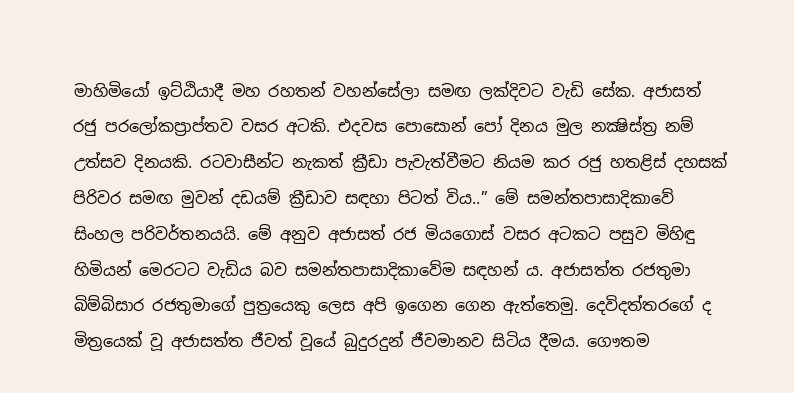මාහිමියෝ ඉට්ඨියාදී මහ රහතන් වහන්සේලා සමඟ ලක්දිවට වැඩි සේක. අජාසත් රජු පරලෝකප්‍රාප්තව වසර අටකි. එදවස පොසොන් පෝ දිනය මුල නක්‍ෂිස්ත්‍ර නම් උත්සව දිනයකි. රටවාසීන්ට නැකත් ක්‍රීඩා පැවැත්වීමට නියම කර රජු හතළිස් දහසක් පිරිවර සමඟ මුවන් දඩයම් ක්‍රීඩාව සඳහා පිටත් විය..” මේ සමන්තපාසාදිකාවේ සිංහල පරිවර්තනයයි. මේ අනුව අජාසත් රජ මියගොස් වසර අටකට පසුව මිහිඳු හිමියන් මෙරටට වැඩිය බව සමන්තපාසාදිකාවේම සඳහන් ය. අජාසත්ත රජතුමා බිම්බිසාර රජතුමාගේ පුත්‍රයෙකු ලෙස අපි ඉගෙන ගෙන ඇත්තෙමු. දෙවිදත්තරගේ ද මිත්‍රයෙක් වූ අජාසත්ත ජීවත් වූයේ බුදුරදුන් ජීවමානව සිටිය දීමය. ගෞතම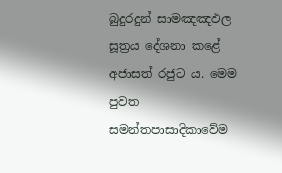බුදුරදුන් සාමඤඤඵල සූත්‍රය දේශනා කළේ අජාසත් රජුට ය. මෙම පුවත සමන්තපාසාදිකාවේම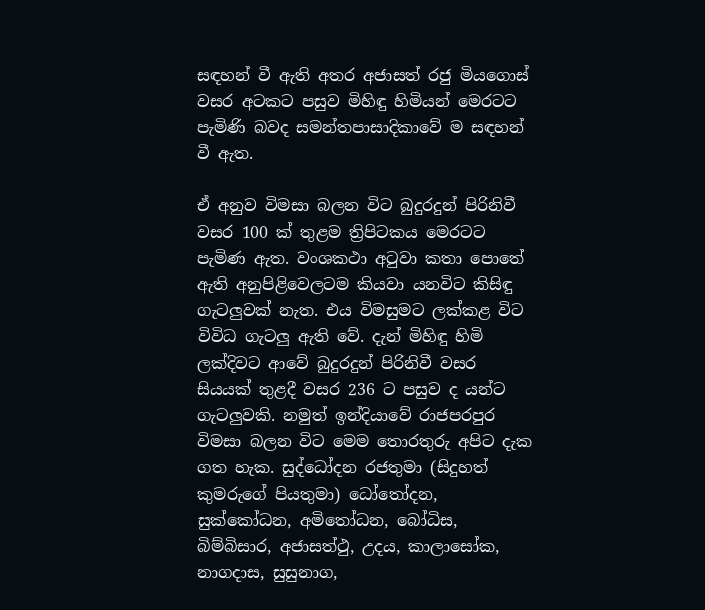සඳහන් වී ඇති අතර අජාසත් රජු මියගොස් වසර අටකට පසුව මිහිඳු හිමියන් මෙරටට පැමිණි බවද සමන්තපාසාදිකාවේ ම සඳහන් වී ඇත.

ඒ අනුව විමසා බලන විට බුදුරදුන් පිරිනිවී වසර 100 ක් තුළම ත්‍රිපිටකය මෙරටට පැමිණ ඇත. වංශකථා අටුවා කතා පොතේ ඇති අනුපිළිවෙලටම කියවා යනවිට කිසිඳු ගැටලුවක් නැත. එය විමසුමට ලක්කළ විට විවිධ ගැටලු ඇති වේ. දැන් මිහිඳු හිමි ලක්දිවට ආවේ බුදුරදුන් පිරිනිවී වසර සියයක් තුළදී වසර 236 ට පසුව ද යන්ට ගැටලුවකි. නමුත් ඉන්දියාවේ රාජපරපුර විමසා බලන විට මෙම තොරතුරු අපිට දැක ගත හැක. සුද්ධෝදන රජතුමා (සිදුහත් කුමරුගේ පියතුමා) ධෝතෝදන, සුක්කෝධන, අමිතෝධන, බෝධිස, බිම්බිසාර, අජාසත්ථු, උදය, කාලාසෝක, නාගදාස, සුසුනාග,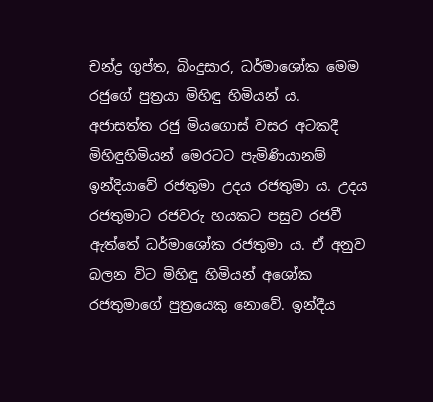චන්ද්‍ර ගුප්ත, බිංදුසාර, ධර්මාශෝක මෙම රජුගේ පුත්‍රයා මිහිඳු හිමියන් ය. අජාසත්ත රජු මියගොස් වසර අටකදී මිහිඳුහිමියන් මෙරටට පැමිණියානම් ඉන්දියාවේ රජතුමා උදය රජතුමා ය. උදය රජතුමාට රජවරු හයකට පසුව රජවී ඇත්තේ ධර්මාශෝක රජතුමා ය. ඒ අනුව බලන විට මිහිඳු හිමියන් අශෝක රජතුමාගේ පුත්‍රයෙකු නොවේ. ඉන්දීය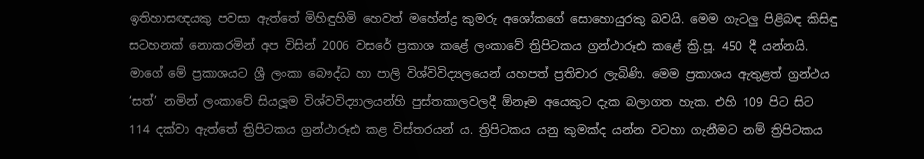ඉතිහාසඥයකු පවසා ඇත්තේ මිහිඳුහිමි හෙවත් මහේන්ද්‍ර කුමරු අශෝකගේ සොහොයුරකු බවයි. මෙම ගැටලු පිළිබඳ කිසිඳු සටහනක් නොකරමින් අප විසින් 2006 වසරේ ප්‍රකාශ කළේ ලංකාවේ ත්‍රිපිටකය ග්‍රන්ථාරූඪ කළේ ක්‍රි.පූ. 450 දී යන්නයි. මාගේ මේ ප්‍රකාශයට ශ්‍රී ලංකා බෞද්ධ හා පාලි විශ්විවිද්‍යලයෙන් යහපත් ප්‍රතිචාර ලැබිණි. මෙම ප්‍රකාශය ඇතුළත් ග්‍රන්ථය ‘සත්’ නමින් ලංකාවේ සියලූම විශ්වවිද්‍යාලයන්හි පුස්තකාලවලදී ඕනෑම අයෙකුට දැක බලාගත හැක. එහි 109 පිට සිට 114 දක්වා ඇත්තේ ත්‍රිපිටකය ග්‍රන්ථාරූඪ කළ විස්තරයන් ය. ත්‍රිපිටකය යනු කුමක්ද යන්න වටහා ගැනීමට නම් ත්‍රිපිටකය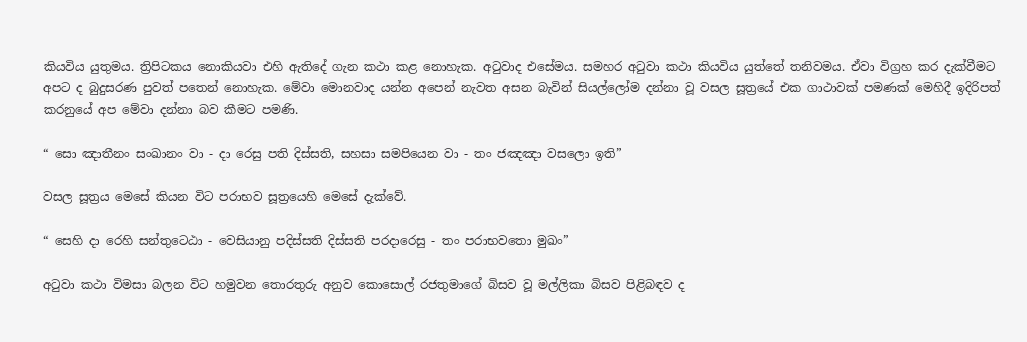කියවිය යුතුමය. ත්‍රිපිටකය නොකියවා එහි ඇතිදේ ගැන කථා කළ නොහැක. අටුවාද එසේමය. සමහර අටුවා කථා කියවිය යුත්තේ තනිවමය. ඒවා විග්‍රහ කර දැක්වීමට අපට ද බුදුසරණ පුවත් පතෙන් නොහැක. මේවා මොනවාද යන්න අපෙන් නැවත අසන බැවින් සියල්ලෝම දන්නා වූ වසල සූත්‍රයේ එක ගාථාවක් පමණක් මෙහිදී ඉදිරිපත් කරනුයේ අප මේවා දන්නා බව කීමට පමණි.

“ සො ඤාතීනං සංඛානං වා - දා රෙසු පති දිස්සති, සහසා සමපියෙන වා - තං ජඤඤා වසලො ඉති”

වසල සූත්‍රය මෙසේ කියන විට පරාභව සූත්‍රයෙහි මෙසේ දැක්වේ.

“ සෙහි දා රෙහි සන්තුටෙඨා - වෙසියානු පදිස්සති දිස්සති පරදාරෙසු - තං පරාභවතො මුඛං”

අටුවා කථා විමසා බලන විට හමුවන තොරතුරු අනුව කොසොල් රජතුමාගේ බිසව වූ මල්ලිකා බිසව පිළිබඳව ද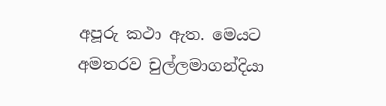අපූරු කථා ඇත. මෙයට අමතරව චුල්ලමාගන්දියා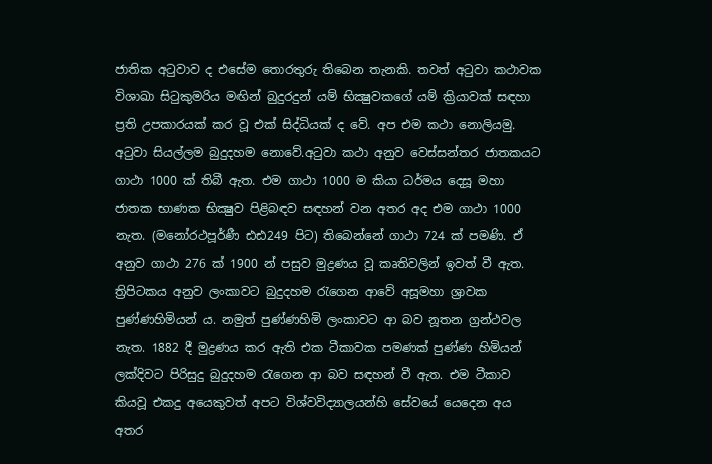ජාතික අටුවාව ද එසේම තොරතුරු තිබෙන තැනකි. තවත් අටුවා කථාවක විශාඛා සිටුකුමරිය මඟින් බුදුරදුන් යම් භික්‍ෂුවකගේ යම් ක්‍රියාවක් සඳහා ප්‍රති උපකාරයක් කර වූ එක් සිද්ධියක් ද වේ. අප එම කථා නොලියමු. අටුවා සියල්ලම බුදුදහම නොවේ.අටුවා කථා අනුව වෙස්සන්තර ජාතකයට ගාථා 1000 ක් තිබී ඇත. එම ගාථා 1000 ම කියා ධර්මය දෙසූ මහා ජාතක භාණක භික්‍ෂුව පිළිබඳව සඳහන් වන අතර අද එම ගාථා 1000 නැත. (මනෝරථපූර්ණී ඪඪ249 පිට) තිබෙන්නේ ගාථා 724 ක් පමණි. ඒ අනුව ගාථා 276 ක් 1900 න් පසුව මුද්‍රණය වූ කෘතිවලින් ඉවත් වී ඇත. ත්‍රිපිටකය අනුව ලංකාවට බුදුදහම රැගෙන ආවේ අසූමහා ශ්‍රාවක පුණ්ණහිමියන් ය. නමුත් පුණ්ණහිමි ලංකාවට ආ බව නූතන ග්‍රන්ථවල නැත. 1882 දී මුද්‍රණය කර ඇති එක ටීකාවක පමණක් පුණ්ණ හිමියන් ලක්දිවට පිරිසුදු බුදුදහම රැගෙන ආ බව සඳහන් වී ඇත. එම ටීකාව කියවූ එකදු අයෙකුවත් අපට විශ්වවිද්‍යාලයන්හි සේවයේ යෙදෙන අය අතර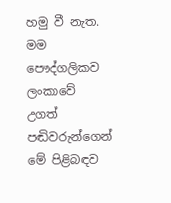හමු වී නැත. මම පෞද්ගලිකව ලංකාවේ උගත් පඬිවරුන්ගෙන් මේ පිළිබඳව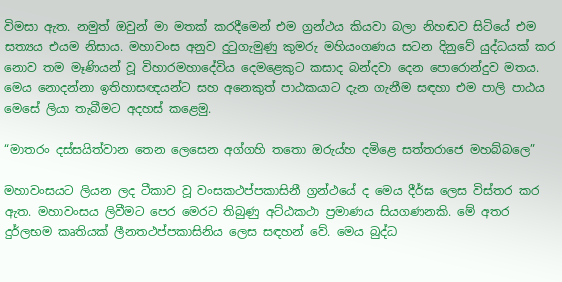විමසා ඇත. නමුත් ඔවුන් මා මතක් කරදීමෙන් එම ග්‍රන්ථය කියවා බලා නිහඬව සිටියේ එම සත්‍යය එයම නිසාය. මහාවංස අනුව දුටුගැමුණු කුමරු මහියංගණය සටන දිනුවේ යුද්ධයක් කර නොව තම මෑණියන් වූ විහාරමහාදේවිය දෙමළෙකුට කසාද බන්දවා දෙන පොරොන්දුව මතය. මෙය නොදන්නා ඉතිහාසඥයන්ට සහ අනෙකුත් පාඨකයාට දැන ගැනීම සඳහා එම පාලි පාඨය මෙසේ ලියා තැබීමට අදහස් කළෙමු.

“මාතරං දස්සයිත්වාන තෙන ලෙසෙන අග්ගහි තතො ඔරුය්හ දමිළෙ සත්තරාජෙ මහබ්බලෙ”

මහාවංසයට ලියන ලද ටීකාව වූ වංසකථප්පකාසිනී ග්‍රන්ථයේ ද මෙය දීර්ඝ ලෙස විස්තර කර ඇත. මහාවංසය ලිවීමට පෙර මෙරට තිබුණු අට්ඨකථා ප්‍රමාණය සියගණනකි. මේ අතර දුර්ලභම කෘතියක් ලීනතථප්පකාසිනිය ලෙස සඳහන් වේ. මෙය බුද්ධ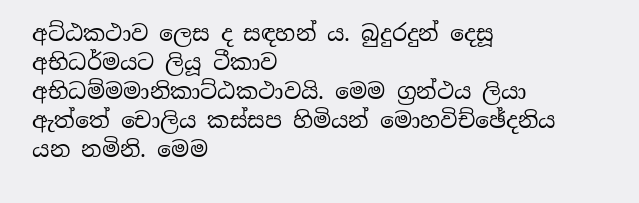අට්ඨකථාව ලෙස ද සඳහන් ය. බුදුරදුන් දෙසූ අභිධර්මයට ලියූ ටීකාව අභිධම්මමානිකාට්ඨකථාවයි. මෙම ග්‍රන්ථය ලියා ඇත්තේ චොලිය කස්සප හිමියන් මොහවිච්ඡේදනිය යන නමිනි. මෙම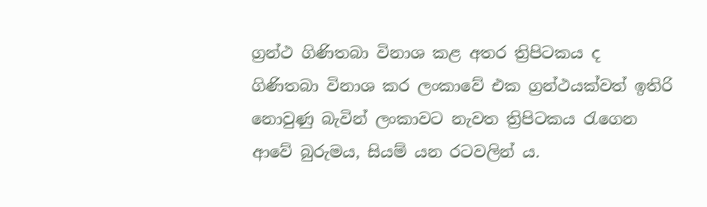ග්‍රන්ථ ගිණිතබා විනාශ කළ අතර ත්‍රිපිටකය ද ගිණිතබා විනාශ කර ලංකාවේ එක ග්‍රන්ථයක්වත් ඉතිරි නොවුණු බැවින් ලංකාවට නැවත ත්‍රිපිටකය රැගෙන ආවේ බුරුමය, සියම් යන රටවලින් ය.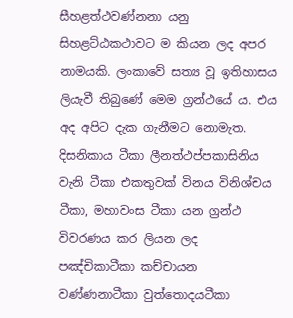සීහළත්ථවණ්නනා යනු සිහළට්ඨකථාවට ම කියන ලද අපර නාමයකි. ලංකාවේ සත්‍ය වූ ඉතිහාසය ලියැවී තිබුණේ මෙම ග්‍රන්ථයේ ය. එය අද අපිට දැක ගැනීමට නොමැත. දිසනිකාය ටීකා ලීනත්ථප්පකාසිනිය වැනි ටීකා එකතුවක් විනය විනිශ්චය ටීකා, මහාවංස ටීකා යන ග්‍රන්ථ විවරණය කර ලියන ලද පඤ්චිකාටීකා කච්චායන වණ්ණනාටීකා වුත්තොදයටීකා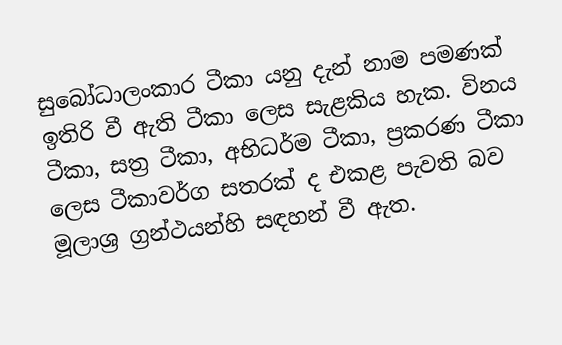සුබෝධාලංකාර ටීකා යනු දැන් නාම පමණක් ඉතිරි වී ඇති ටීකා ලෙස සැළකිය හැක. විනය ටීකා, සත්‍ර ටීකා, අභිධර්ම ටීකා, ප්‍රකරණ ටීකා ලෙස ටීකාවර්ග සතරක් ද එකළ පැවති බව මූලාශ්‍ර ග්‍රන්ථයන්හි සඳහන් වී ඇත.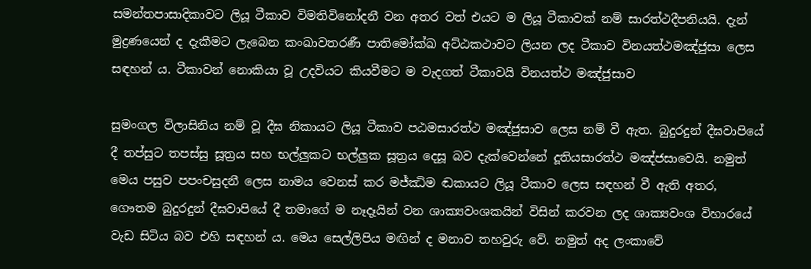සමන්තපාසාදිකාවට ලියූ ටීකාව විමතිවිනෝදනී වන අතර වත් එයට ම ලියූ ටීකාවක් නම් සාරත්ථදීපනියයි. දැන් මුද්‍රණයෙන් ද දැකීමට ලැබෙන කංඛාවතරණී පාතිමෝක්ඛ අට්ඨකථාවට ලියන ලද ටීකාව විනයත්ථමඤ්ජුසා ලෙස සඳහන් ය. ටීකාවන් නොකියා වූ උදවියට කියවීමට ම වැදගත් ටීකාවයි විනයත්ථ මඤ්ජුසාව

සුමංගල විලාසිනිය නම් වූ දීඝ නිකායට ලියූ ටීකාව පඨමසාරත්ථ මඤ්ජුසාව ලෙස නම් වී ඇත. බුදුරදුන් දීඝවාපියේ දී තප්සුට තපස්සු සූත්‍රය සහ භල්ලුකට භල්ලුක සූත්‍රය දෙසූ බව දැක්වෙන්නේ දූතියසාරත්ථ මඤ්ජසාවෙයි. නමුත් මෙය පසුව පපංචසුදනී ලෙස නාමය වෙනස් කර මජ්ඣිම ඬකායට ලියූ ටීකාව ලෙස සඳහන් වී ඇති අතර, ගෞතම බුදුරදුන් දීඝවාපියේ දී තමාගේ ම නෑදෑයින් වන ශාක්‍යවංශකයින් විසින් කරවන ලද ශාක්‍යවංශ විහාරයේ වැඩ සිටිය බව එහි සඳහන් ය. මෙය සෙල්ලිපිය මඟින් ද මනාව තහවුරු වේ. නමුත් අද ලංකාවේ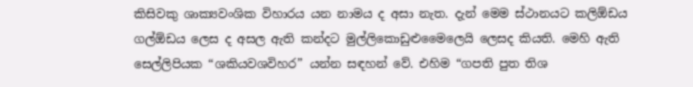කිසිවකු ශාක්‍යවංශික විහාරය යන නාමය ද අසා නැත. දැන් මෙම ස්ථානයට කලිඕඩය ගල්ඕඩය ලෙස ද අසල ඇති කන්දට මුල්ලිකොඩුළුමෛලෙයි ලෙසද කියති. මෙහි ඇති සෙල්ලිපියක “ශකියවශවිහර” යන්න සඳහන් වේ. එහිම “ගපති පුත තිශ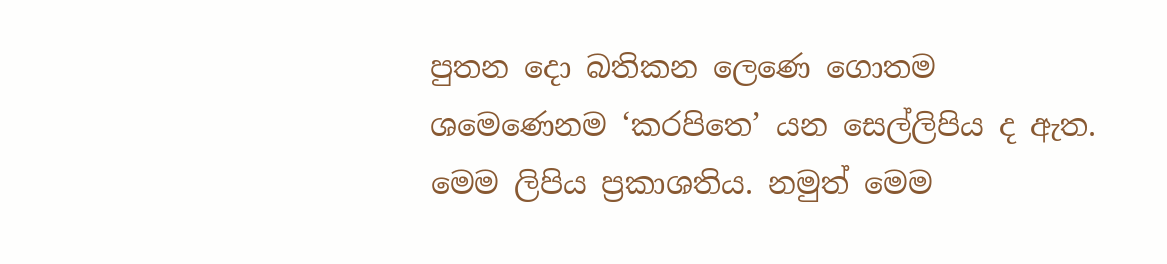පුතන දො බතිකන ලෙණෙ ගොතම ශමෙණෙනම ‘කරපිතෙ’ යන සෙල්ලිපිය ද ඇත. මෙම ලිපිය ප්‍රකාශතිය. නමුත් මෙම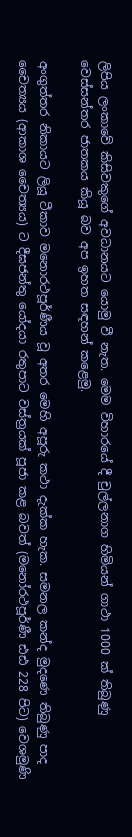ලිපිය ලංකාවේ කිසිවකුගේ අවධානයට යොමු වී නැත. මෙම විහාරයේ දී චුල්ලනාග හිමියන් ගාථා 1000 ක් තිබුණු වෙස්සන්තර ජාතකය කියූ බව අප ඉහත සඳහන් කළෙමු.

අංගුත්තර නිකායට ලියූ ටීකාව මනොරථපූර්ණීය වූ අතර මෙහි අපූරු කථා දැක්ක හැක. සමනල කන්ද මුදණෙ තිබුණු පාද චෛත්‍යය (ආකාශ චෛත්‍යය) ට දීඝජන්තු යෝදයා රතුපාට වස්ත්‍රයක් පූජා කළ බවත් (මනෝරථපූර්ණී ඪඪ 228 පිට) වෙශමුණි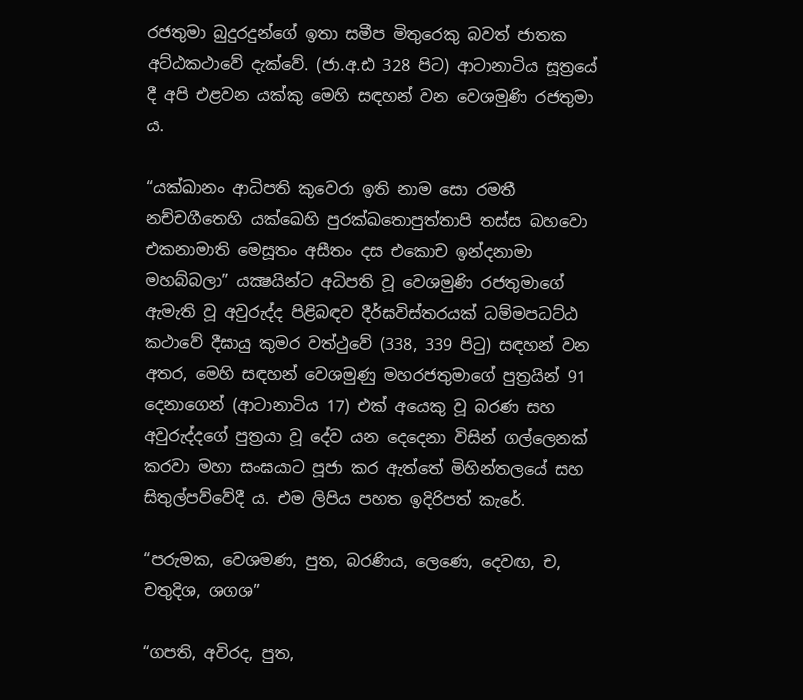රජතුමා බුදුරදුන්ගේ ඉතා සමීප මිතුරෙකු බවත් ජාතක අට්ඨකථාවේ දැක්වේ. (ජා.අ.ඪ 328 පිට) ආටානාටිය සූත්‍රයේ දී අපි එළවන යක්කු මෙහි සඳහන් වන වෙශමුණි රජතුමා ය.

“යක්ඛානං ආධිපති කුවෙරා ඉති නාම සො රමතී නච්චගීතෙහි යක්ඛෙහි පුරක්ඛතොපුත්තාපි තස්ස බහවො එකනාමාති මෙසූතං අසීතං දස එකොච ඉන්දනාමා මහබ්බලා” යක්‍ෂයින්ට අධිපති වූ වෙශමුණි රජතුමාගේ ඇමැති වූ අවුරුද්ද පිළිබඳව දීර්ඝවිස්තරයක් ධම්මපධට්ඨ කථාවේ දීඝායු කුමර වත්ථුවේ (338, 339 පිටු) සඳහන් වන අතර, මෙහි සඳහන් වෙශමුණු මහරජතුමාගේ පුත්‍රයින් 91 දෙනාගෙන් (ආටානාටිය 17) එක් අයෙකු වූ බරණ සහ අවුරුද්දගේ පුත්‍රයා වූ දේව යන දෙදෙනා විසින් ගල්ලෙනක් කරවා මහා සංඝයාට පූජා කර ඇත්තේ මිහින්තලයේ සහ සිතුල්පව්වේදී ය. එම ලිපිය පහත ඉදිරිපත් කැරේ.

“පරුමක, වෙශමණ, පුත, බරණිය, ලෙණෙ, දෙවඟ, ච, චතුදිශ, ශගශ”

“ගපති, අවිරද, පුත,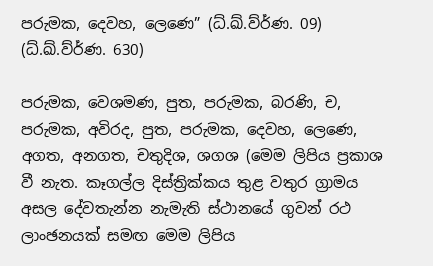පරුමක, දෙවහ, ලෙණෙ” (ධ්.ඛ්.ව්ර්‍ණ. 09) (ධ්.ඛ්.ව්ර්‍ණ. 630)

පරුමක, වෙශමණ, පුත, පරුමක, බරණි, ච, පරුමක, අවිරද, පුත, පරුමක, දෙවහ, ලෙණෙ, අගත, අනගත, චතුදිශ, ශගශ (මෙම ලිපිය ප්‍රකාශ වී නැත. කෑගල්ල දිස්ත්‍රික්කය තුළ වතුර ග්‍රාමය අසල දේවතැන්න නැමැති ස්ථානයේ ගුවන් රථ ලාංඡනයක් සමඟ මෙම ලිපිය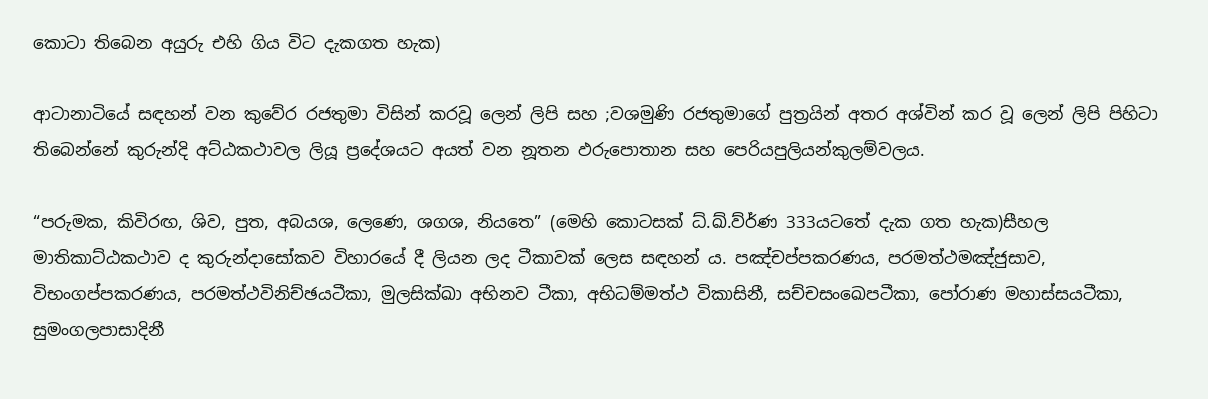කොටා තිබෙන අයුරු එහි ගිය විට දැකගත හැක)

ආටානාටියේ සඳහන් වන කුවේර රජතුමා විසින් කරවූ ලෙන් ලිපි සහ ;වශමුණි රජතුමාගේ පුත්‍රයින් අතර අශ්වින් කර වූ ලෙන් ලිපි පිහිටා තිබෙන්නේ කුරුන්දි අට්ඨකථාවල ලියූ ප්‍රදේශයට අයත් වන නූතන ඵරුපොතාන සහ පෙරියපුලියන්කුලම්වලය.

“පරුමක, කිවිරඟ, ශිව, පුත, අබයශ, ලෙණෙ, ශගශ, නියතෙ” (මෙහි කොටසක් ධ්.ඛ්.ව්ර්‍ණ 333යටතේ දැක ගත හැක)සීහල මාතිකාට්ඨකථාව ද කුරුන්දාසෝකව විහාරයේ දී ලියන ලද ටීකාවක් ලෙස සඳහන් ය. පඤ්චප්පකරණය, පරමත්ථමඤ්ජුසාව, විභංගප්පකරණය, පරමත්ථවිනිච්ඡයටීකා, මුලසික්ඛා අභිනව ටීකා, අභිධම්මත්ථ විකාසිනී, සච්චසංඛෙපටීකා, පෝරාණ මහාස්සයටීකා, සුමංගලපාසාදිනී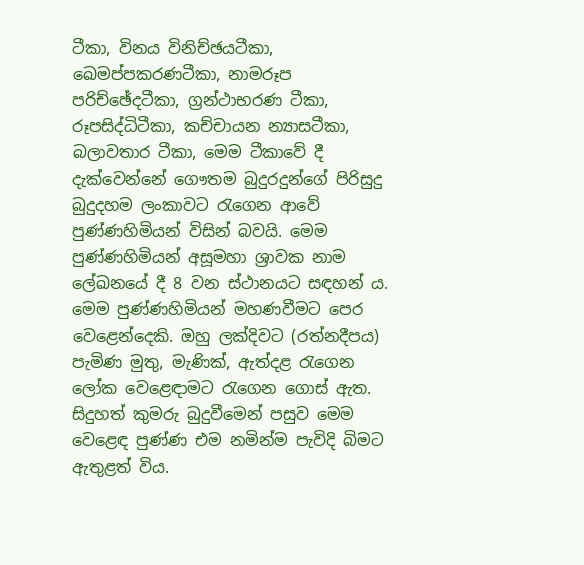ටීකා, විනය විනිච්ඡයටීකා, ඛෙමප්පකරණටීකා, නාමරූප පරිච්ඡේදටීකා, ග්‍රන්ථාභරණ ටීකා, රූපසිද්ධිටීකා, කච්චායන න්‍යාසටීකා, බලාවතාර ටීකා, මෙම ටීකාවේ දී දැක්වෙන්නේ ගෞතම බුදුරදුන්ගේ පිරිසුදු බුදුදහම ලංකාවට රැගෙන ආවේ පුණ්ණහිමියන් විසින් බවයි. මෙම පුණ්ණහිමියන් අසූමහා ශ්‍රාවක නාම ලේඛනයේ දී 8 වන ස්ථානයට සඳහන් ය. මෙම පුණ්ණහිමියන් මහණවීමට පෙර වෙළෙන්දෙකි. ඔහු ලක්දිවට (රත්නදීපය) පැමිණ මුතු, මැණික්, ඇත්දළ රැගෙන ලෝක වෙළෙඳාමට රැගෙන ගොස් ඇත. සිදුහත් කුමරු බුදුවීමෙන් පසුව මෙම වෙළෙඳ පුණ්ණ එම නමින්ම පැවිදි බිමට ඇතුළත් විය.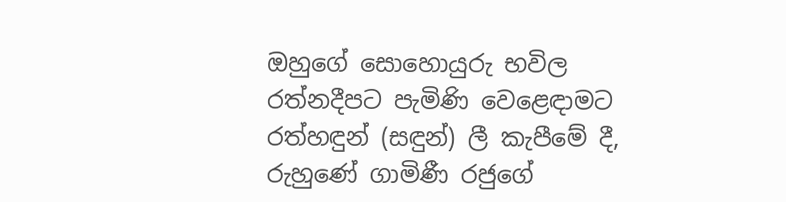ඔහුගේ සොහොයුරු භවිල රත්නදීපට පැමිණි වෙළෙඳාමට රත්හඳුන් (සඳුන්) ලී කැපීමේ දී, රුහුණේ ගාමිණී රජුගේ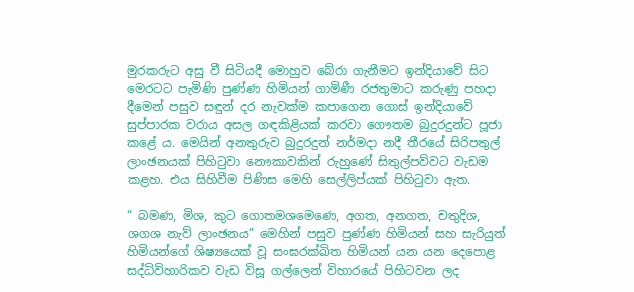මුරකරුට අසු වී සිටියදී මොහුව බේරා ගැනීමට ඉන්දියාවේ සිට මෙරටට පැමිණි පුණ්ණ හිමියන් ගාමිණී රජතුමාට කරුණු පහදා දීමෙන් පසුව සඳුන් දර නැවක්ම කපාගෙන ගොස් ඉන්දියාවේ සුප්පාරක වරාය අසල ගඳකිළියක් කරවා ගෞතම බුදුරදුන්ට පූජා කළේ ය. මෙයින් අනතුරුව බුදුරදුන් නර්මදා නදී තීරයේ සිරිපතුල් ලාංඡනයක් පිහිටුවා නෞකාවකින් රුහුණේ සිතුල්පව්වට වැඩම කළහ. එය සිහිවීම පිණිස මෙහි සෙල්ලිප්යක් පිහිටුවා ඇත.

“ බමණ, මිශ, කුට ගොතමශමෙණෙ, අගත, අනගත, චතුදිශ, ශගශ නැව් ලාංඡනය” මෙහින් පසුව පුණ්ණ හිමියන් සහ සැරියුත් හිමියන්ගේ ශිෂ්‍යයෙක් වූ සංඝරක්ඛිත හිමියන් යන යන දෙපොළ සද්ධිවිහාරිකව වැඩ විසූ ගල්ලෙන් විහාරයේ පිහිටවන ලද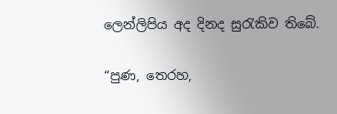ලෙන්ලිපිය අද දිනද සුරැකිව තිබේ.

“පුණ, තෙරහ,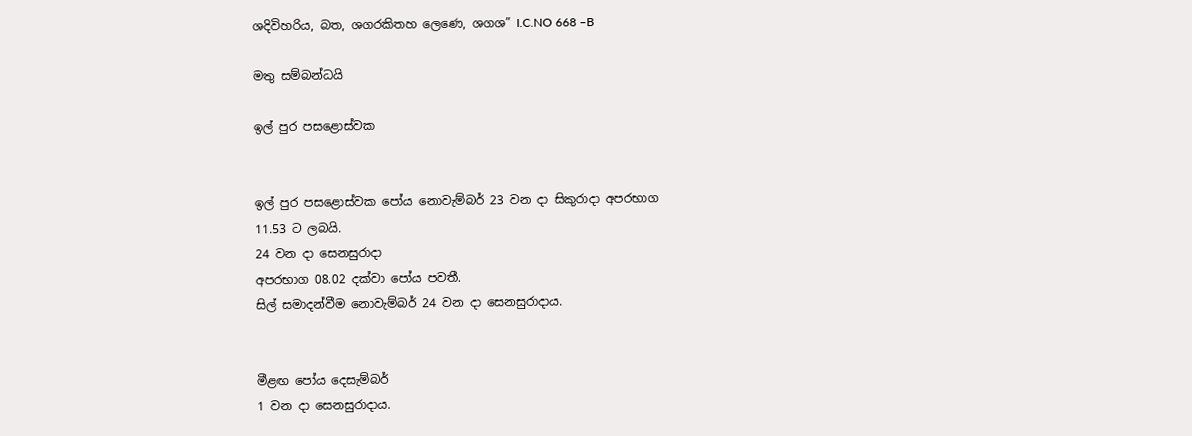ශදිවිහරිය, බත, ශගරකිතහ ලෙණෙ, ශගශ” I.C.NO 668 –B

මතු සම්බන්ධයි

ඉල් පුර පසළොස්වක


ඉල් පුර පසළොස්වක පෝය නොවැම්බර් 23 වන දා සිකුරාදා අපරභාග
11.53 ට ලබයි.
24 වන දා සෙනසුරාදා
අපරභාග 08.02 දක්වා පෝය පවතී.
සිල් සමාදන්වීම නොවැම්බර් 24 වන දා සෙනසුරාදාය.


මීළඟ පෝය දෙසැම්බර්
1 වන දා සෙනසුරාදාය.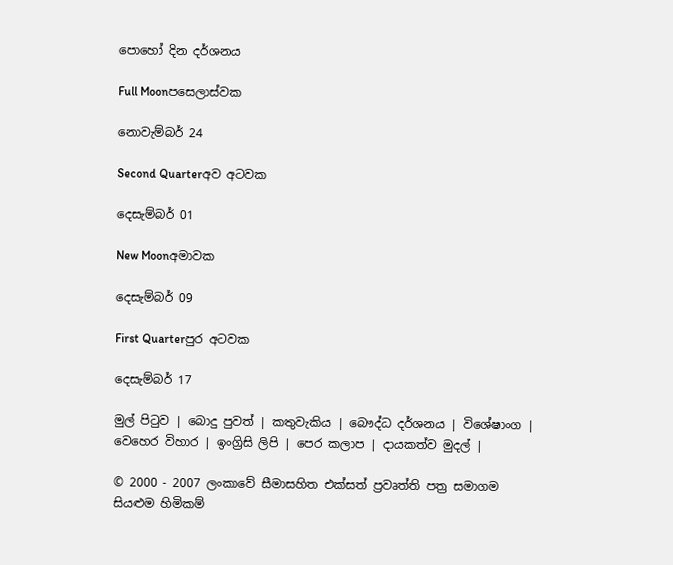පොහෝ දින දර්ශනය

Full Moonපසෙලාස්වක

නොවැම්බර් 24

Second Quarterඅව අටවක

දෙසැම්බර් 01

New Moonඅමාවක

දෙසැම්බර් 09

First Quarterපුර අටවක

දෙසැම්බර් 17

මුල් පිටුව | බොදු පුවත් | කතුවැකිය | බෞද්ධ දර්ශනය | විශේෂාංග | වෙහෙර විහාර | ඉංග්‍රිසි ලිපි | පෙර කලාප | දායකත්ව මුදල් |

© 2000 - 2007 ලංකාවේ සීමාසහිත එක්සත් ප්‍රවෘත්ති පත්‍ර සමාගම
සියළුම හිමිකම්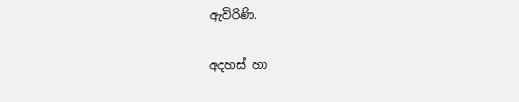ඇවිරිණි.

අදහස් හා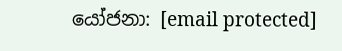යෝජනා: [email protected]